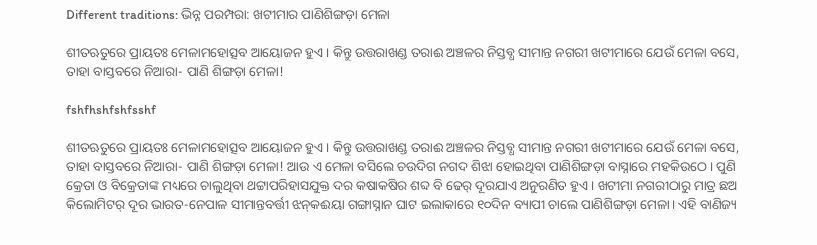Different traditions: ଭିନ୍ନ ପରମ୍ପରା: ଖଟୀମାର ପାଣିଶିଙ୍ଗଡ଼ା ମେଳା

ଶୀତଋତୁରେ ପ୍ରାୟତଃ ମେଳାମହୋତ୍ସବ ଆୟୋଜନ ହୁଏ। କିନ୍ତୁ ଉତ୍ତରାଖଣ୍ଡ ତରାଈ ଅଞ୍ଚଳର ନିସ୍ତବ୍ଧ ସୀମାନ୍ତ ନଗରୀ ଖଟୀମାରେ ଯେଉଁ ମେଳା ବସେ, ତାହା ବାସ୍ତବରେ ନିଆରା- ପାଣି ଶିଙ୍ଗଡ଼ା ମେଳା!

fshfhshfshfsshf

ଶୀତଋତୁରେ ପ୍ରାୟତଃ ମେଳାମହୋତ୍ସବ ଆୟୋଜନ ହୁଏ। କିନ୍ତୁ ଉତ୍ତରାଖଣ୍ଡ ତରାଈ ଅଞ୍ଚଳର ନିସ୍ତବ୍ଧ ସୀମାନ୍ତ ନଗରୀ ଖଟୀମାରେ ଯେଉଁ ମେଳା ବସେ, ତାହା ବାସ୍ତବରେ ନିଆରା- ପାଣି ଶିଙ୍ଗଡ଼ା ମେଳା! ଆଉ ଏ ମେଳା ବସିଲେ ଚଉଦିଗ ନଗଦ ଶିଝା ହୋଇଥିବା ପାଣିଶିଙ୍ଗଡ଼ା ବାସ୍ନାରେ ମହକିଉଠେ। ପୁଣି କ୍ରେତା ଓ ବିକ୍ରେତାଙ୍କ ମଧ୍ୟରେ ଚାଲୁଥିବା ଥଟ୍ଟାପରିହାସଯୁକ୍ତ ଦର କଷାକଷିର ଶବ୍ଦ ବି ଢେର୍‌ ଦୂରଯାଏ ଅନୁରଣିତ ହୁଏ। ଖଟୀମା ନଗରୀଠାରୁ ମାତ୍ର ଛଅ କିଲୋମିଟର୍‌ ଦୂର ଭାରତ-ନେପାଳ ସୀମାନ୍ତବର୍ତ୍ତୀ ଝନ୍‌କଈୟା ଗଙ୍ଗାସ୍ନାନ ଘାଟ ଇଲାକାରେ ୧୦ଦିନ ବ୍ୟାପୀ ଚାଲେ ପାଣିଶିଙ୍ଗଡ଼ା ମେଳା। ଏହି ବାଣିଜ୍ୟ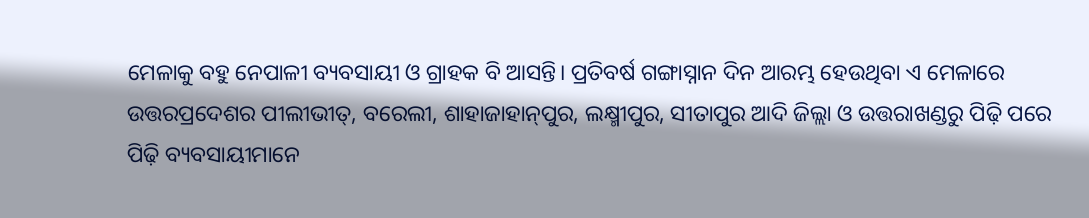ମେଳାକୁ ବହୁ ନେପାଳୀ ବ୍ୟବସାୟୀ ଓ ଗ୍ରାହକ ବି ଆସନ୍ତି। ପ୍ରତିବର୍ଷ ଗଙ୍ଗାସ୍ନାନ ଦିନ ଆରମ୍ଭ ହେଉଥିବା ଏ ମେଳାରେ ଉତ୍ତରପ୍ରଦେଶର ପୀଲୀଭୀତ୍‌, ବରେଲୀ, ଶାହାଜାହାନ୍‌ପୁର, ଲକ୍ଷ୍ମୀପୁର, ସୀତାପୁର ଆଦି ଜିଲ୍ଲା ଓ ଉତ୍ତରାଖଣ୍ଡରୁ ପିଢ଼ି ପରେ ପିଢ଼ି ବ୍ୟବସାୟୀମାନେ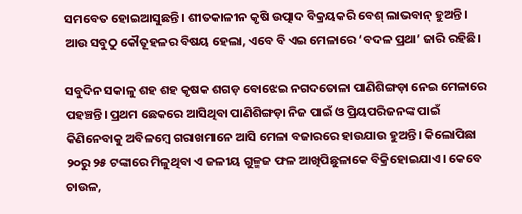ସମବେତ ହୋଇଆସୁଛନ୍ତି। ଶୀତକାଳୀନ କୃଷି ଉତ୍ପାଦ ବିକ୍ରୟକରି ବେଶ୍‌ ଲାଭବାନ୍‌ ହୁଅନ୍ତି। ଆଉ ସବୁଠୁ କୌତୂହଳର ବିଷୟ ହେଲା, ଏବେ ବି ଏଇ ମେଳାରେ ‘ବଦଳ ପ୍ରଥା’ ଜାରି ରହିଛି।

ସବୁଦିନ ସକାଳୁ ଶହ ଶହ କୃଷକ ଶଗଡ଼ ବୋଝେଇ ନଗଦତୋଳା ପାଣିଶିଙ୍ଗଡ଼ା ନେଇ ମେଳାରେ ପହଞ୍ଚନ୍ତି। ପ୍ରଥମ ଛେକରେ ଆସିଥିବା ପାଣିଶିଙ୍ଗଡ଼ା ନିଜ ପାଇଁ ଓ ପ୍ରିୟପରିଜନଙ୍କ ପାଇଁ କିଣିନେବାକୁ ଅବିଳମ୍ବେ ଗରାଖମାନେ ଆସି ମେଳା ବଜାରରେ ହାଉଯାଉ ହୁଅନ୍ତି। କିଲୋପିଛା ୨୦ରୁ ୨୫ ଟଙ୍କାରେ ମିଳୁଥିବା ଏ ଜଳୀୟ ଗୁଳ୍ମଜ ଫଳ ଆଖିପିଛୁଳାକେ ବିକ୍ରିହୋଇଯାଏ। କେବେ ଚାଉଳ,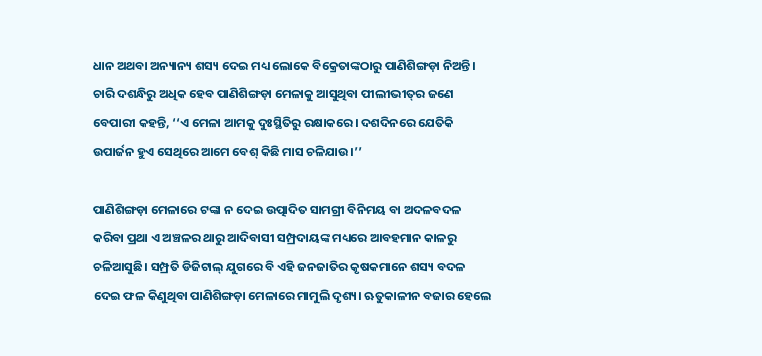ଧାନ ଅଥବା ଅନ୍ୟାନ୍ୟ ଶସ୍ୟ ଦେଇ ମଧ୍ୟ ଲୋକେ ବିକ୍ରେତାଙ୍କଠାରୁ ପାଣିଶିଙ୍ଗଡ଼ା ନିଅନ୍ତି।
ଚାରି ଦଶନ୍ଧିରୁ ଅଧିକ ହେବ ପାଣିଶିଙ୍ଗଡ଼ା ମେଳାକୁ ଆସୁଥିବା ପୀଲୀଭୀତ୍‌ର ଜଣେ ବେପାରୀ କହନ୍ତି, ‘‘ଏ ମେଳା ଆମକୁ ଦୁଃସ୍ଥିତିରୁ ରକ୍ଷାକରେ। ଦଶଦିନରେ ଯେତିକି ଉପାର୍ଜନ ହୁଏ ସେଥିରେ ଆମେ ବେଶ୍‌ କିଛି ମାସ ଚଳିଯାଉ।’’

ପାଣିଶିଙ୍ଗଡ଼ା ମେଳାରେ ଟଙ୍କା ନ ଦେଇ ଉତ୍ପାଦିତ ସାମଗ୍ରୀ ବିନିମୟ ବା ଅଦଳବଦଳ କରିବା ପ୍ରଥା ଏ ଅଞ୍ଚଳର ଥାରୁ ଆଦିବାସୀ ସମ୍ପ୍ରଦାୟଙ୍କ ମଧ୍ୟରେ ଆବହମାନ କାଳରୁ ଚଳିଆସୁଛି। ସମ୍ପ୍ରତି ଡିଜିଟାଲ୍‌ ଯୁଗରେ ବି ଏହି ଜନଜାତିର କୃଷକମାନେ ଶସ୍ୟ ବଦଳ ଦେଇ ଫଳ କିଣୁଥିବା ପାଣିଶିଙ୍ଗଡ଼ା ମେଳାରେ ମାମୁଲି ଦୃଶ୍ୟ। ଋତୁକାଳୀନ ବଜାର ହେଲେ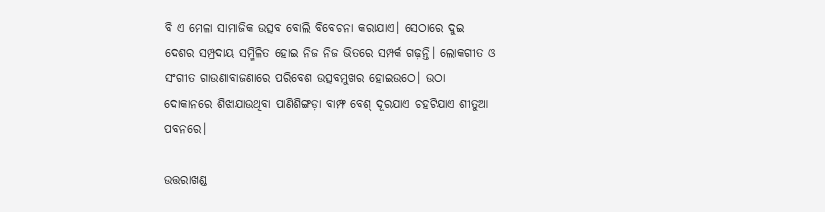ବି ଏ ମେଳା ସାମାଜିକ ଉତ୍ସବ ବୋଲି ବିବେଚନା କରାଯାଏ। ସେଠାରେ ଦୁଇ ଦେଶର ସମ୍ପ୍ରଦାୟ ସମ୍ମିଳିତ ହୋଇ ନିଜ ନିଜ ଭିତରେ ସମ୍ପର୍କ ଗଢ଼ନ୍ତି। ଲୋକଗୀତ ଓ ସଂଗୀତ ଗାଉଣାବାଜଣାରେ ପରିବେଶ ଉତ୍ସବମୁଖର ‌ହୋଇଉଠେ। ଉଠା ଦୋକାନରେ ଶିଝାଯାଉଥିବା ପାଣିଶିଙ୍ଗଡ଼ା ବାମ୍ଫ ବେଶ୍‌ ଦୂରଯାଏ ଚହଟିଯାଏ ଶୀତୁଆ ପବନରେ।

ଉତ୍ତରାଖଣ୍ଡ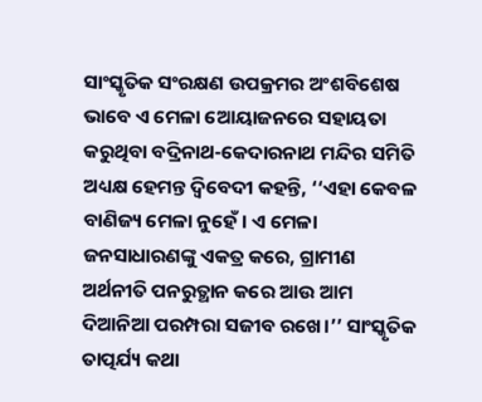ସାଂସ୍କୃତିକ ସଂରକ୍ଷଣ ଉପକ୍ରମର ଅଂଶବିଶେଷ ଭାବେ ଏ ମେଳା ଆ‌େୟାଜନରେ ସହାୟତା କରୁଥିବା ବଦ୍ରିନାଥ-କେଦାରନାଥ ମନ୍ଦିର ସମିତି ଅଧ୍ୟକ୍ଷ ହେମନ୍ତ ଦ୍ବିବେଦୀ କହନ୍ତି, ‘‘ଏହା କେବଳ ବାଣିଜ୍ୟ ମେଳା ନୁହେଁ। ଏ ମେଳା ଜନସାଧାରଣଙ୍କୁ ଏକତ୍ର କରେ, ଗ୍ରାମୀଣ ଅର୍ଥନୀତି ପନରୁତ୍ଥାନ କରେ ଆଉ ଆମ ଦିଆନିଆ ପରମ୍ପରା ସଜୀବ ରଖେ।’’ ସାଂସ୍କୃତିକ ତାତ୍ପର୍ଯ୍ୟ କଥା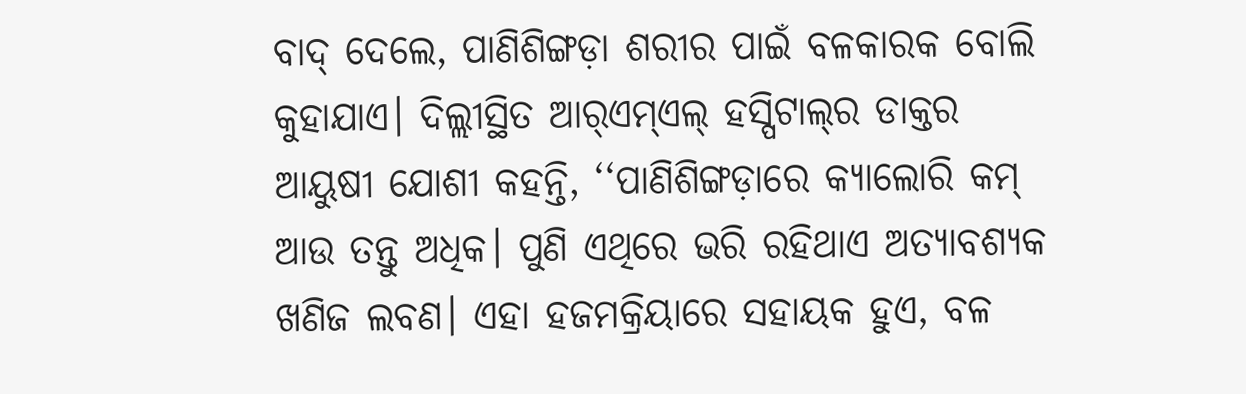ବାଦ୍‌ ଦେଲେ, ପାଣିଶିଙ୍ଗଡ଼ା ଶରୀର ପାଇଁ ବଳକାରକ ବୋଲି କୁହାଯାଏ। ଦିଲ୍ଲୀସ୍ଥିତ ଆର୍‌ଏମ୍‌ଏଲ୍‌ ହସ୍ପିଟାଲ୍‌ର ଡାକ୍ତର ଆୟୁଷୀ ଯୋଶୀ କହନ୍ତି, ‘‘ପାଣିଶିଙ୍ଗଡ଼ାରେ କ୍ୟାଲୋରି କମ୍‌ ଆଉ ତନ୍ତୁ ଅଧିକ। ପୁଣି ଏଥିରେ ଭରି ରହିଥାଏ ଅତ୍ୟାବଶ୍ୟକ ଖଣିଜ ଲବଣ। ଏହା ହଜମକ୍ରିୟାରେ ସହାୟକ ହୁଏ, ବଳ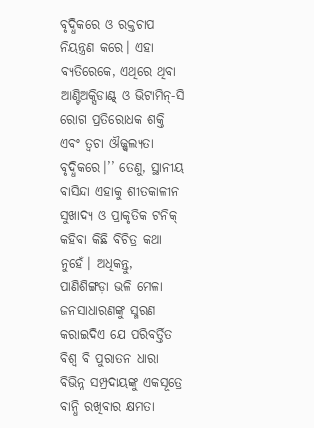ବୃଦ୍ଧିକରେ ଓ ରକ୍ତଚାପ ନିୟନ୍ତ୍ରଣ କରେ। ଏହା ବ୍ୟତିରେକେ, ଏଥିରେ ଥିବା ଆଣ୍ଟିଅକ୍ସିଡାଣ୍ଟ୍‌ ଓ ଭିଟାମିନ୍‌-ସି ରୋଗ ପ୍ରତିରୋଧକ ଶକ୍ତି ଏବଂ ତ୍ବଚା ଔଜ୍ଜ୍ବଲ୍ୟତା ବୃଦ୍ଧିକରେ।’’ ତେଣୁ, ସ୍ଥାନୀୟ ବାସିନ୍ଦା ଏହାକୁ ଶୀତକାଳୀନ ସୁଖାଦ୍ୟ ଓ ପ୍ରାକୃତିକ ଟନିକ୍‌ କହିବା କିଛି ବିଚିତ୍ର କଥା ନୁହେଁ। ଅଧିକନ୍ତୁ, ପାଣିଶିଙ୍ଗଡ଼ା ଭଳି ମେଳା ଜନସାଧାରଣଙ୍କୁ ସ୍ମରଣ କରାଇଦିଏ ଯେ ପରିବର୍ତ୍ତିତ ବିଶ୍ବ ବି ପୁରାତନ ଧାରା ବିଭିନ୍ନ ସମ୍ପ୍ରଦାୟଙ୍କୁ ଏକସୂତ୍ରେ ବାନ୍ଧି ରଖିବାର କ୍ଷମତା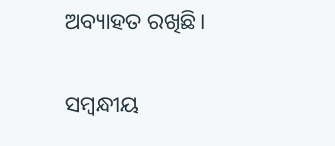ଅବ୍ୟାହତ ରଖିଛି।

ସମ୍ବନ୍ଧୀୟ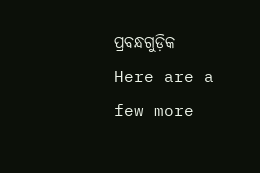ପ୍ରବନ୍ଧଗୁଡ଼ିକ
Here are a few more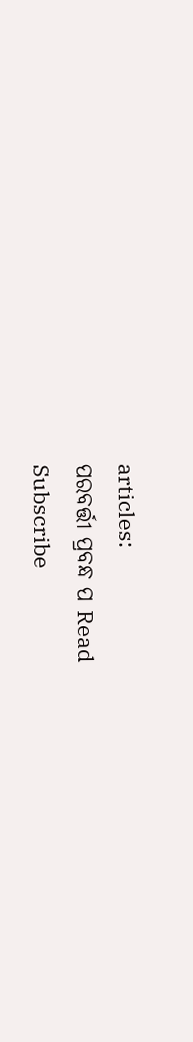articles:
ପରବର୍ତ୍ତୀ ପ୍ରବନ୍ଧ ପ Read
Subscribe